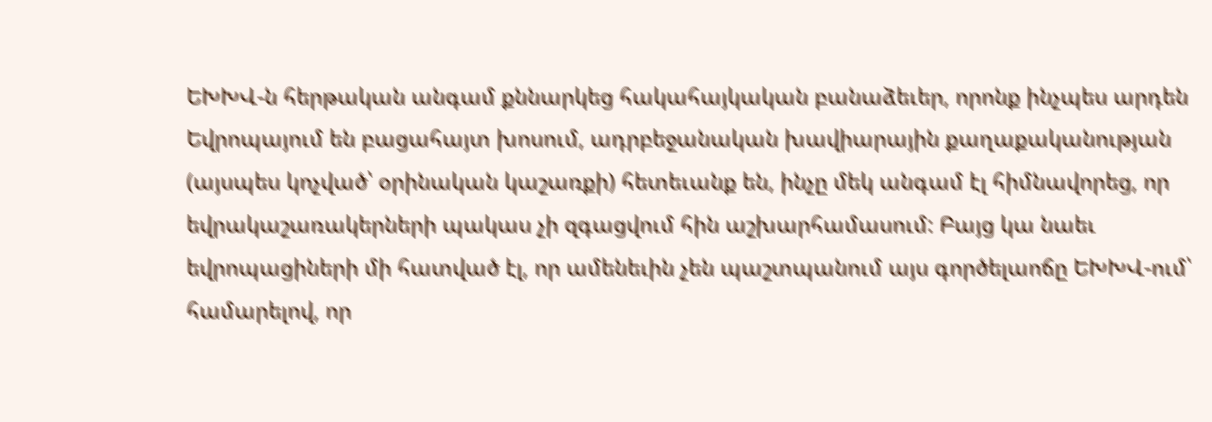ԵԽԽՎ-ն հերթական անգամ քննարկեց հակահայկական բանաձեւեր, որոնք ինչպես արդեն Եվրոպայում են բացահայտ խոսում, ադրբեջանական խավիարային քաղաքականության (այսպես կոչված՝ օրինական կաշառքի) հետեւանք են, ինչը մեկ անգամ էլ հիմնավորեց, որ եվրակաշառակերների պակաս չի զգացվում հին աշխարհամասում: Բայց կա նաեւ եվրոպացիների մի հատված էլ, որ ամենեւին չեն պաշտպանում այս գործելաոճը ԵԽԽՎ-ում՝ համարելով, որ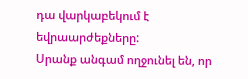դա վարկաբեկում է եվրաարժեքները:
Սրանք անգամ ողջունել են, որ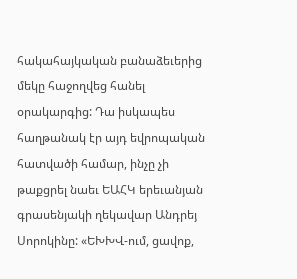հակահայկական բանաձեւերից մեկը հաջողվեց հանել օրակարգից: Դա իսկապես հաղթանակ էր այդ եվրոպական հատվածի համար, ինչը չի թաքցրել նաեւ ԵԱՀԿ երեւանյան գրասենյակի ղեկավար Անդրեյ Սորոկինը: «ԵԽԽՎ-ում, ցավոք,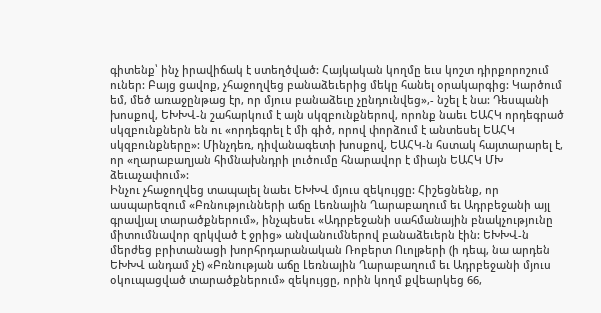գիտենք՝ ինչ իրավիճակ է ստեղծված: Հայկական կողմը եւս կոշտ դիրքորոշում ուներ: Բայց ցավոք, չհաջողվեց բանաձեւերից մեկը հանել օրակարգից: Կարծում եմ, մեծ առաջընթաց էր, որ մյուս բանաձեւը չընդունվեց»,- նշել է նա: Դեսպանի խոսքով, ԵԽԽՎ-ն շահարկում է այն սկզբունքներով, որոնք նաեւ ԵԱՀԿ որդեգրած սկզբունքներն են ու «որդեգրել է մի գիծ, որով փորձում է անտեսել ԵԱՀԿ սկզբունքները»: Մինչդեռ, դիվանագետի խոսքով, ԵԱՀԿ-ն հստակ հայտարարել է, որ «ղարաբաղյան հիմնախնդրի լուծումը հնարավոր է միայն ԵԱՀԿ ՄԽ ձեւաչափում»:
Ինչու չհաջողվեց տապալել նաեւ ԵԽԽՎ մյուս զեկույցը: Հիշեցնենք, որ ասպարեզում «Բռնությունների աճը Լեռնային Ղարաբաղում եւ Ադրբեջանի այլ գրավյալ տարածքներում», ինչպեսեւ «Ադրբեջանի սահմանային բնակչությունը միտումնավոր զրկված է ջրից» անվանումներով բանաձեւերն էին: ԵԽԽՎ-ն մերժեց բրիտանացի խորհրդարանական Ռոբերտ Ուոլթերի (ի դեպ, նա արդեն ԵԽԽՎ անդամ չէ) «Բռնության աճը Լեռնային Ղարաբաղում եւ Ադրբեջանի մյուս օկուպացված տարածքներում» զեկույցը, որին կողմ քվեարկեց 66,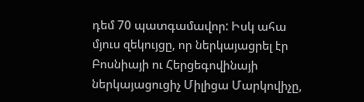դեմ 70 պատգամավոր: Իսկ ահա մյուս զեկույցը, որ ներկայացրել էր Բոսնիայի ու Հերցեգովինայի ներկայացուցիչ Միլիցա Մարկովիչը,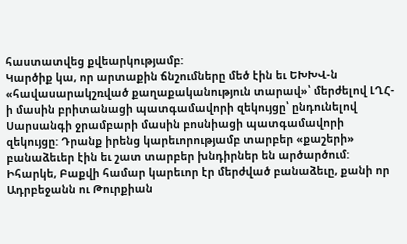հաստատվեց քվեարկությամբ:
Կարծիք կա, որ արտաքին ճնշումները մեծ էին եւ ԵԽԽՎ-ն «հավասարակշռված քաղաքականություն տարավ»՝ մերժելով ԼՂՀ-ի մասին բրիտանացի պատգամավորի զեկույցը՝ ընդունելով Սարսանգի ջրամբարի մասին բոսնիացի պատգամավորի զեկույցը: Դրանք իրենց կարեւորությամբ տարբեր «քաշերի» բանաձեւեր էին եւ շատ տարբեր խնդիրներ են արծարծում: Իհարկե, Բաքվի համար կարեւոր էր մերժված բանաձեւը, քանի որ Ադրբեջանն ու Թուրքիան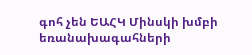գոհ չեն ԵԱՀԿ Մինսկի խմբի եռանախագահների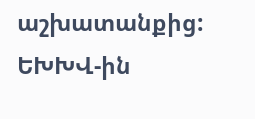աշխատանքից: ԵԽԽՎ-ին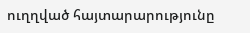ուղղված հայտարարությունը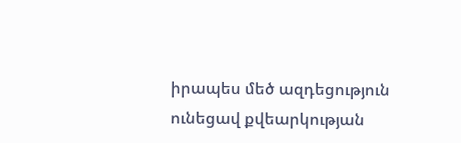իրապես մեծ ազդեցություն ունեցավ քվեարկության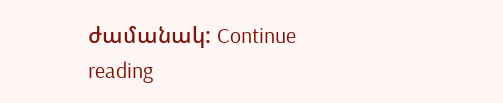ժամանակ: Continue reading